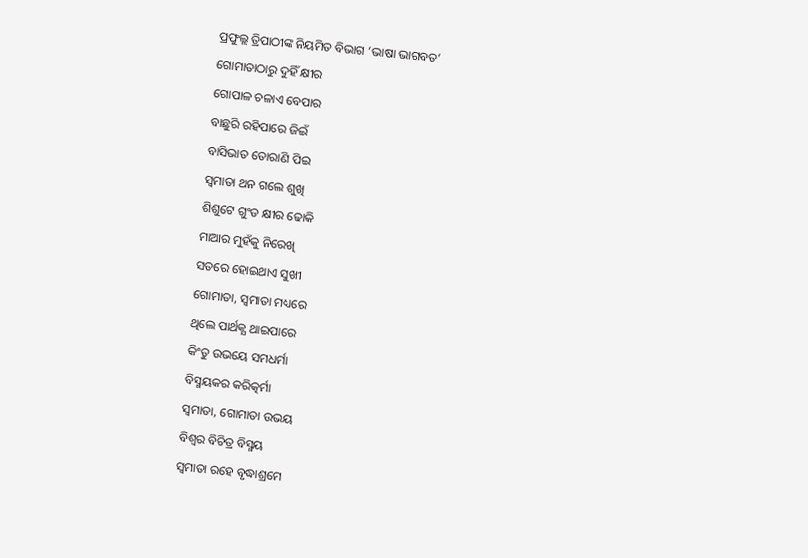ପ୍ରଫୁଲ୍ଲ ତ୍ରିପାଠୀଙ୍କ ନିୟମିତ ବିଭାଗ ‘ଭାଷା ଭାଗବତ’
ଗୋମାତାଠାରୁ ଦୁହିଁ କ୍ଷୀର
ଗୋପାଳ ଚଳାଏ ବେପାର
ବାଛୁରି ରହିପାରେ ଜିଇଁ
ବାସିଭାତ ତୋରାଣି ପିଇ
ସ୍ବମାତା ଥନ ଗଲେ ଶୁଖି
ଶିଶୁଟେ ଗୁଂଡ କ୍ଷୀର ଢୋକି
ମାଆର ମୁହଁକୁ ନିରେଖି
ସତରେ ହୋଇଥାଏ ସୁଖୀ
ଗୋମାତା, ସ୍ବମାତା ମଧ୍ୟରେ
ଥିଲେ ପାର୍ଥକ୍ଯ ଥାଇପାରେ
କିଂତୁ ଉଭୟେ ସମଧର୍ମା
ବିସ୍ମୟକର କରିତ୍କର୍ମା
ସ୍ବମାତା, ଗୋମାତା ଉଭୟ
ବିଶ୍ବର ବିଚିତ୍ର ବିସ୍ମୟ
ସ୍ବମାତା ରହେ ବୃଦ୍ଧାଶ୍ରମେ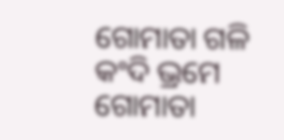ଗୋମାତା ଗଳି କଂଦି ଭ୍ରମେ
ଗୋମାତା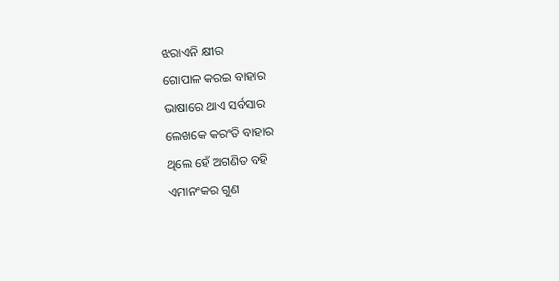ଝରାଏନି କ୍ଷୀର
ଗୋପାଳ କରଇ ବାହାର
ଭାଷାରେ ଥାଏ ସର୍ବସାର
ଲେଖକେ କରଂତି ବାହାର
ଥିଲେ ହେଁ ଅଗଣିତ ବହି
ଏମାନଂକର ଗୁଣ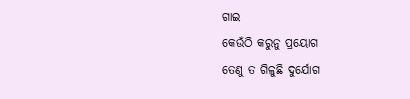ଗାଇ
କେଉଁଠି କରୁନୁ ପ୍ରୟୋଗ
ତେଣୁ ତ ଗିଳୁଛି ଦୁର୍ଯୋଗ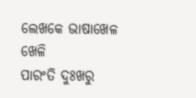ଲେଖକେ ଭାଷାଖେଳ ଖେଳି
ପାରଂତି ଦୁଃଖରୁ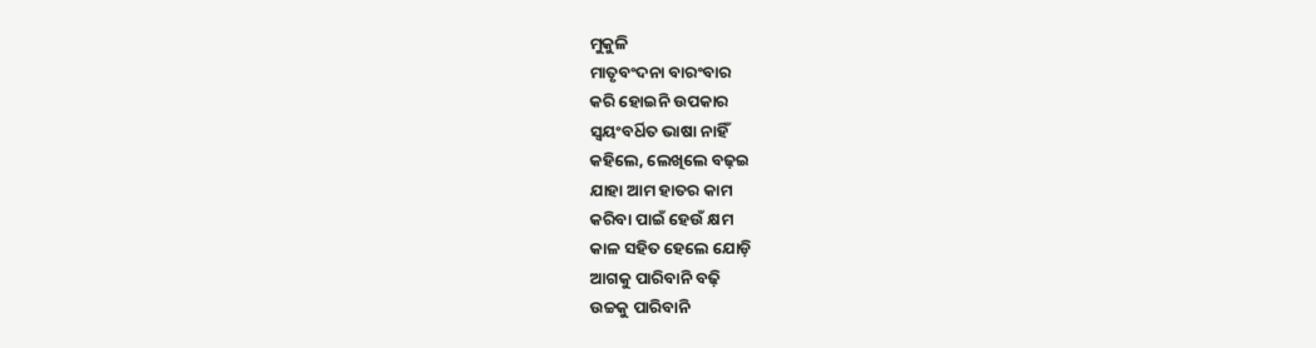ମୁକୁଳି
ମାତୃବଂଦନା ବାରଂବାର
କରି ହୋଇନି ଉପକାର
ସ୍ବୟଂବର୍ଧିତ ଭାଷା ନାହିଁ
କହିଲେ, ଲେଖିଲେ ବଢ଼ଇ
ଯାହା ଆମ ହାତର କାମ
କରିବା ପାଇଁ ହେଉଁ କ୍ଷମ
କାଳ ସହିତ ହେଲେ ଯୋଡ଼ି
ଆଗକୁ ପାରିବାନି ବଢ଼ି
ଉଚ୍ଚକୁ ପାରିବାନି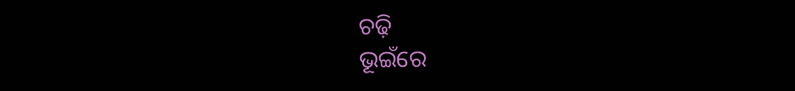ଚଢ଼ି
ଭୂଇଁରେ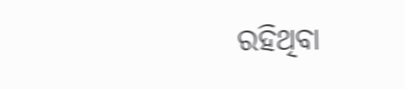ରହିଥିବା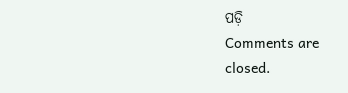ପଡ଼ି
Comments are closed.